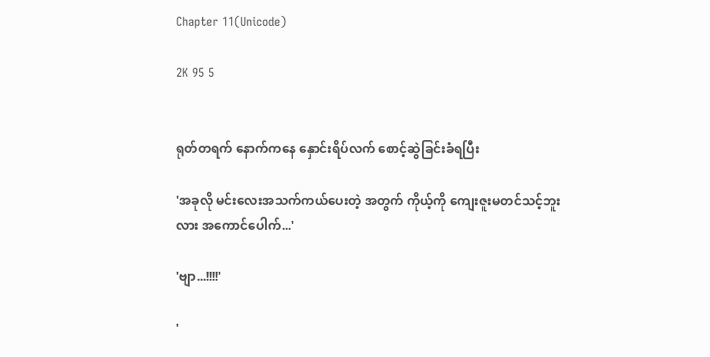Chapter 11(Unicode)

2K 95 5


ရုတ်တရက် နောက်ကနေ နှောင်းရိပ်လက် စောင့်ဆွဲခြင်းခံရပြီး

'အခုလို မင်းလေးအသက်ကယ်ပေးတဲ့ အတွက် ကိုယ့်ကို ကျေးဇူးမတင်သင့်ဘူးလား အကောင်ပေါက်...'

'ဗျာ...!!!!'

'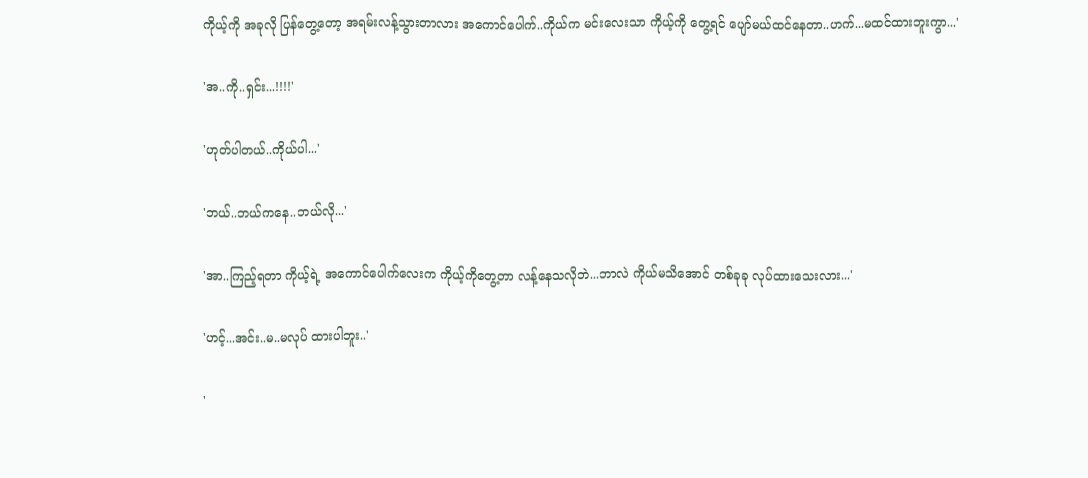ကိုယ့်ကို အခုလို ပြန်တွေ့တော့ အရမ်းလန့်သွားတာလား အကောင်ပေါက်..ကိုယ်က မင်းလေးသာ ကိုယ့်ကို တွေ့ရင် ပျော်မယ်ထင်နေတာ..ဟက်...မထင်ထားဘူးကွာ...'

'အ..ကို..ရှင်း...!!!!'

'ဟုတ်ပါတယ်..ကိုယ်ပါ...'

'ဘယ်..ဘယ်ကနေ..ဘယ်လို...'

'အာ..ကြည့်ရတာ ကိုယ့်ရဲ့ အကောင်ပေါက်လေးက ကိုယ့်ကိုတွေ့တာ လန့်နေသလိုဘဲ...ဘာလဲ ကိုယ်မသိအောင် တစ်ခုခု လုပ်ထားသေးလား...'

'ဟင့်...အင်း..မ..မလုပ် ထားပါဘူး..'

'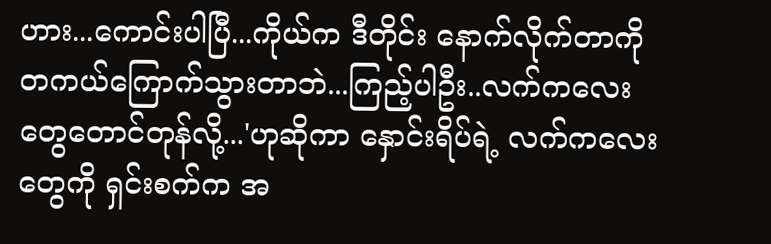ဟား...ကောင်းပါပြီ...ကိုယ်က ဒီတိုင်း နောက်လိုက်တာကို တကယ်ကြောက်သွားတာဘဲ...ကြည့်ပါဦး..လက်ကလေးတွေတောင်တုန်လို့...'ဟုဆိုကာ နှောင်းရိပ်ရဲ့ လက်ကလေးတွေကို ရှင်းစက်က အ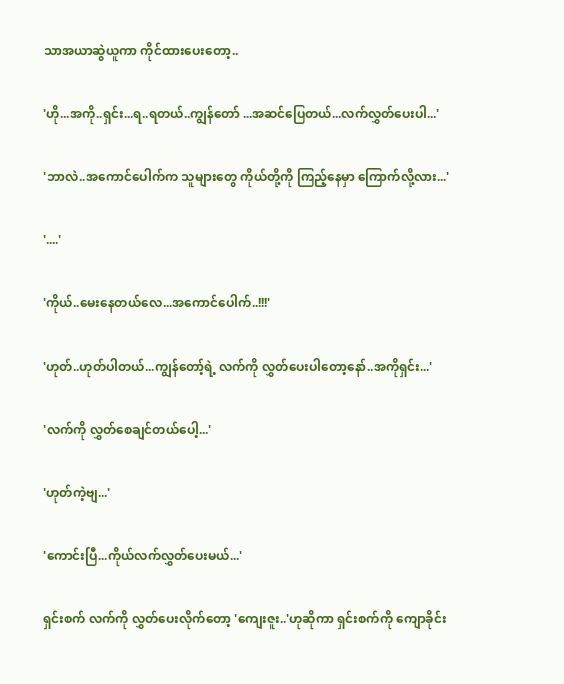သာအယာဆွဲယူကာ ကိုင်ထားပေးတော့..

'ဟို...အကို..ရှင်း...ရ..ရတယ်..ကျွန်တော် ...အဆင်ပြေတယ်...လက်လွှတ်ပေးပါ...'

'ဘာလဲ..အကောင်ပေါက်က သူများတွေ ကိုယ်တို့ကို ကြည့်နေမှာ ကြောက်လို့လား...'

'....'

'ကိုယ်..မေးနေတယ်လေ...အကောင်ပေါက်..!!!'

'ဟုတ်..ဟုတ်ပါတယ်...ကျွန်တော့်ရဲ့ လက်ကို လွှတ်ပေးပါတော့နော်..အကိုရှင်း...'

'လက်ကို လွှတ်စေချင်တယ်ပေါ့...'

'ဟုတ်ကဲ့ဗျ...'

'ကောင်းပြီ...ကိုယ်လက်လွှတ်ပေးမယ်...'

ရှင်းစက် လက်ကို လွှတ်ပေးလိုက်တော့ 'ကျေးဇူး..'ဟုဆိုကာ ရှင်းစက်ကို ကျောခိုင်း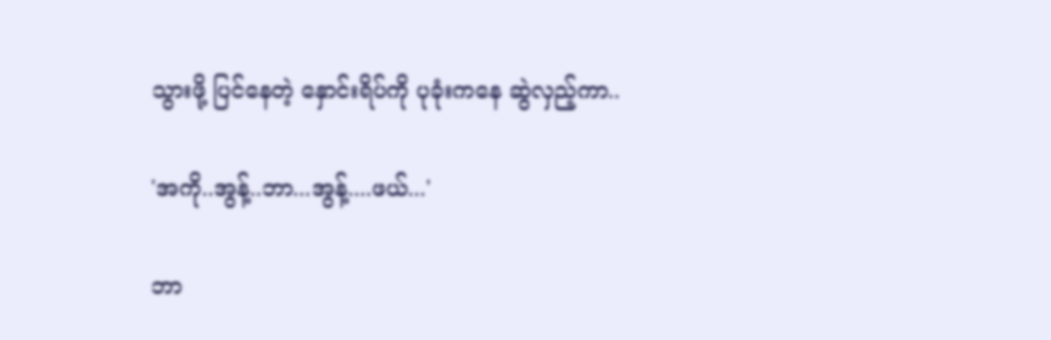သွားဖို့ ပြင်နေတဲ့ နှောင်းရိပ်ကို ပုခုံးကနေ ဆွဲလှည့်ကာ..

'အကို..အွန့်..ဘာ...အွန့်....ဖယ်...'

ဘာ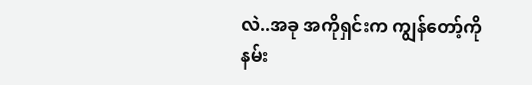လဲ..အခု အကိုရှင်းက ကျွန်တော့်ကို နမ်း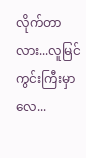လိုက်တာလား...လူမြင်ကွင်းကြီးမှာလေ...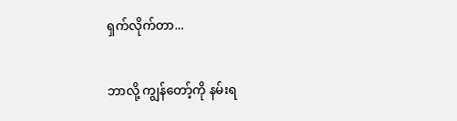ရှက်လိုက်တာ...

ဘာလို့ ကျွန်တော့်ကို နမ်းရ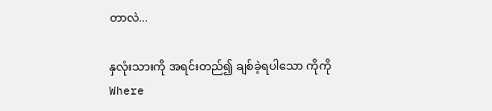တာလဲ...

နှလုံးသားကို အရင်းတည်၍ ချစ်ခဲ့ရပါသော ကိုကိုWhere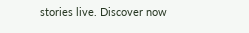stories live. Discover now